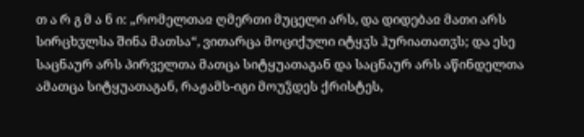თ ა რ გ მ ა ნ ი: „რომელთაჲ ღმერთი მუცელი არს, და დიდებაჲ მათი არს სირცხჳლსა შინა მათსა“, ვითარცა მოციქული იტყჳს ჰურიათათჳს; და ესე საცნაურ არს პირველთა მათცა სიტყუათაგან და საცნაურ არს აწინდელთა ამათცა სიტყუათაგან, რაჟამს-იგი მოუჴდეს ქრისტეს,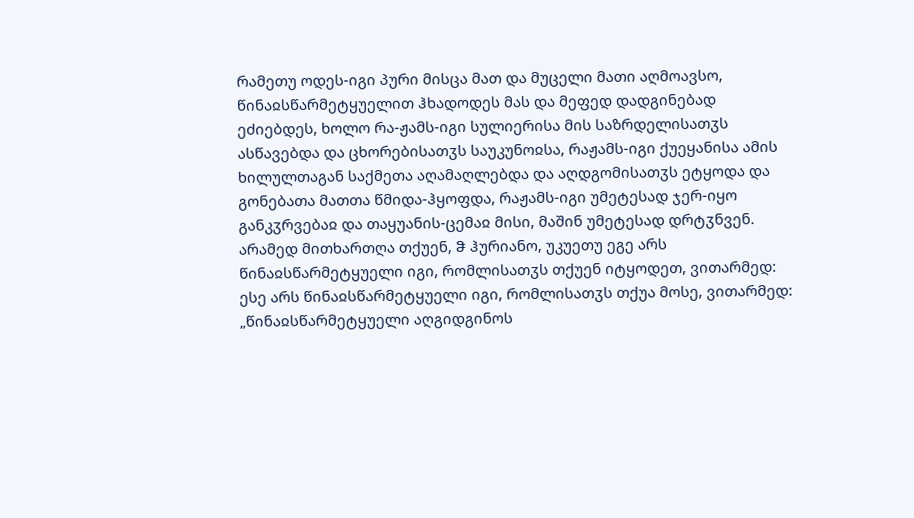რამეთუ ოდეს-იგი პური მისცა მათ და მუცელი მათი აღმოავსო, წინაჲსწარმეტყუელით ჰხადოდეს მას და მეფედ დადგინებად ეძიებდეს, ხოლო რა-ჟამს-იგი სულიერისა მის საზრდელისათჳს ასწავებდა და ცხორებისათჳს საუკუნოჲსა, რაჟამს-იგი ქუეყანისა ამის ხილულთაგან საქმეთა აღამაღლებდა და აღდგომისათჳს ეტყოდა და გონებათა მათთა წმიდა-ჰყოფდა, რაჟამს-იგი უმეტესად ჯერ-იყო განკჳრვებაჲ და თაყუანის-ცემაჲ მისი, მაშინ უმეტესად დრტჳნვენ.
არამედ მითხართღა თქუენ, ჵ ჰურიანო, უკუეთუ ეგე არს წინაჲსწარმეტყუელი იგი, რომლისათჳს თქუენ იტყოდეთ, ვითარმედ: ესე არს წინაჲსწარმეტყუელი იგი, რომლისათჳს თქუა მოსე, ვითარმედ: „წინაჲსწარმეტყუელი აღგიდგინოს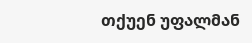თქუენ უფალმან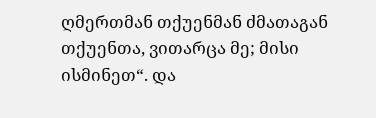ღმერთმან თქუენმან ძმათაგან თქუენთა, ვითარცა მე; მისი ისმინეთ“. და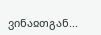ვინაჲთგან...